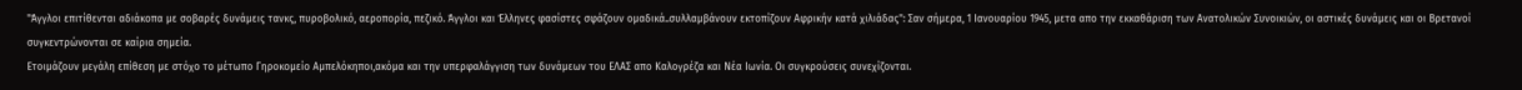"Άγγλοι επιτίθενται αδιάκοπα με σοβαρές δυνάμεις τανκς, πυροβολικό, αεροπορία, πεζικό. Άγγλοι και Έλληνες φασίστες σφάζουν ομαδικά..συλλαμβάνουν εκτοπίζουν Αφρικήν κατά χιλιάδας": Σαν σήμερα, 1 Ιανουαρίου 1945, μετα απο την εκκαθάριση των Ανατολικών Συνοικιών, οι αστικές δυνάμεις και οι Βρετανοί συγκεντρώνονται σε καίρια σημεία.
Ετοιμάζουν μεγάλη επίθεση με στόχο το μέτωπο Γηροκομείο Αμπελόκηποι,ακόμα και την υπερφαλάγγιση των δυνάμεων του ΕΛΑΣ απο Καλογρέζα και Νέα Ιωνία. Οι συγκρούσεις συνεχίζονται.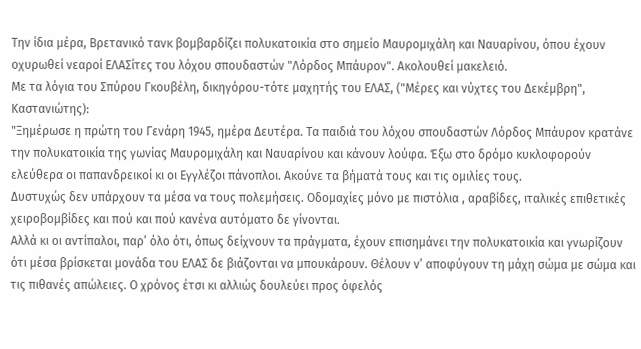Την ίδια μέρα, Βρετανικό τανκ βομβαρδίζει πολυκατοικία στο σημείο Μαυρομιχάλη και Ναυαρίνου, όπου έχουν οχυρωθεί νεαροί ΕΛΑΣίτες του λόχου σπουδαστών "Λόρδος Μπάυρον". Ακολουθεί μακελειό.
Με τα λόγια του Σπύρου Γκουβέλη, δικηγόρου-τότε μαχητής του ΕΛΑΣ, ("Μέρες και νύχτες του Δεκέμβρη", Καστανιώτης):
"Ξημέρωσε η πρώτη του Γενάρη 1945, ημέρα Δευτέρα. Τα παιδιά του λόχου σπουδαστών Λόρδος Μπάυρον κρατάνε την πολυκατοικία της γωνίας Μαυρομιχάλη και Ναυαρίνου και κάνουν λούφα. Έξω στο δρόμο κυκλοφορούν ελεύθερα οι παπανδρεικοί κι οι Εγγλέζοι πάνοπλοι. Ακούνε τα βήματά τους και τις ομιλίες τους.
Δυστυχώς δεν υπάρχουν τα μέσα να τους πολεμήσεις. Οδομαχίες μόνο με πιστόλια , αραβίδες, ιταλικές επιθετικές χειροβομβίδες και πού και πού κανένα αυτόματο δε γίνονται.
Αλλά κι οι αντίπαλοι, παρ’ όλο ότι, όπως δείχνουν τα πράγματα, έχουν επισημάνει την πολυκατοικία και γνωρίζουν ότι μέσα βρίσκεται μονάδα του ΕΛΑΣ δε βιάζονται να μπουκάρουν. Θέλουν ν’ αποφύγουν τη μάχη σώμα με σώμα και τις πιθανές απώλειες. Ο χρόνος έτσι κι αλλιώς δουλεύει προς όφελός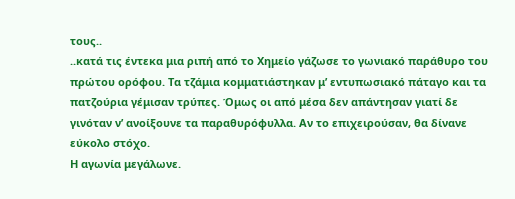τους..
..κατά τις έντεκα μια ριπή από το Χημείο γάζωσε το γωνιακό παράθυρο του πρώτου ορόφου. Τα τζάμια κομματιάστηκαν μ’ εντυπωσιακό πάταγο και τα πατζούρια γέμισαν τρύπες. Όμως οι από μέσα δεν απάντησαν γιατί δε γινόταν ν’ ανοίξουνε τα παραθυρόφυλλα. Αν το επιχειρούσαν, θα δίνανε εύκολο στόχο.
Η αγωνία μεγάλωνε.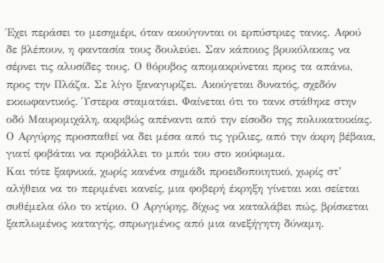Έχει περάσει το μεσημέρι, όταν ακούγονται οι ερπύστριες τανκς. Αφού δε βλέπουν, η φαντασία τους δουλεύει. Σαν κάποιος βρυκόλακας να σέρνει τις αλυσίδες τους. Ο θόρυβος απομακρύνεται προς τα απάνω, προς την Πλάζα. Σε λίγο ξαναγυρίζει. Ακούγεται δυνατός, σχεδόν εκκωφαντικός. Ύστερα σταματάει. Φαίνεται ότι το τανκ στάθηκε στην οδό Μαυρομιχάλη, ακριβώς απέναντι από την είσοδο της πολυκατοικίας. Ο Αργύρης προσπαθεί να δει μέσα από τις γρίλιες, από την άκρη βέβαια, γιατί φοβάται να προβάλλει το μπόι του στο κούφωμα.
Και τότε ξαφνικά, χωρίς κανένα σημάδι προειδοποιητικό, χωρίς στ’ αλήθεια να το περιμένει κανείς, μια φοβερή έκρηξη γίνεται και σείεται συθέμελα όλο το κτίριο. Ο Αργύρης, δίχως να καταλάβει πώς, βρίσκεται ξαπλωμένος καταγής, σπρωγμένος από μια ανεξήγητη δύναμη.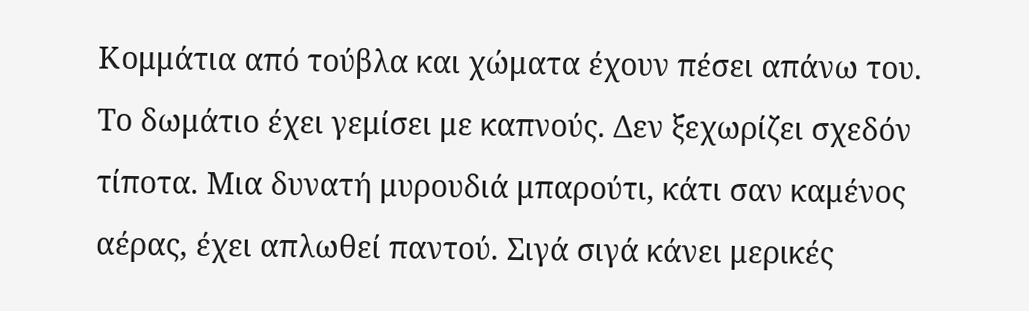Κομμάτια από τούβλα και χώματα έχουν πέσει απάνω του.
Το δωμάτιο έχει γεμίσει με καπνούς. Δεν ξεχωρίζει σχεδόν τίποτα. Μια δυνατή μυρουδιά μπαρούτι, κάτι σαν καμένος αέρας, έχει απλωθεί παντού. Σιγά σιγά κάνει μερικές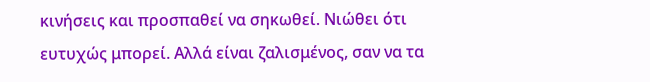κινήσεις και προσπαθεί να σηκωθεί. Νιώθει ότι ευτυχώς μπορεί. Αλλά είναι ζαλισμένος, σαν να τα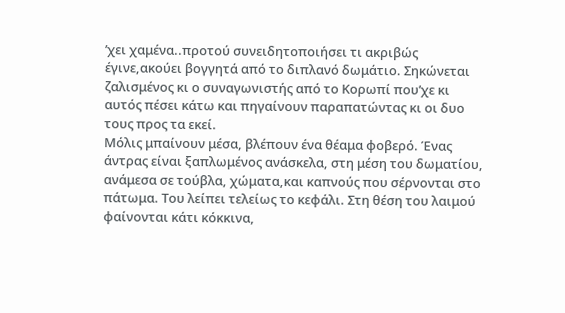’χει χαμένα..προτού συνειδητοποιήσει τι ακριβώς έγινε,ακούει βογγητά από το διπλανό δωμάτιο. Σηκώνεται ζαλισμένος κι ο συναγωνιστής από το Κορωπί που’χε κι αυτός πέσει κάτω και πηγαίνουν παραπατώντας κι οι δυο τους προς τα εκεί.
Μόλις μπαίνουν μέσα, βλέπουν ένα θέαμα φοβερό. Ένας άντρας είναι ξαπλωμένος ανάσκελα, στη μέση του δωματίου, ανάμεσα σε τούβλα, χώματα,και καπνούς που σέρνονται στο πάτωμα. Του λείπει τελείως το κεφάλι. Στη θέση του λαιμού φαίνονται κάτι κόκκινα,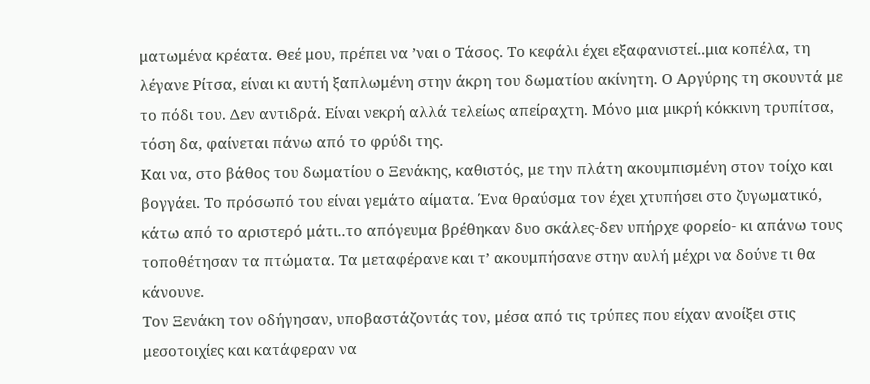ματωμένα κρέατα. Θεέ μου, πρέπει να ’ναι ο Τάσος. Το κεφάλι έχει εξαφανιστεί..μια κοπέλα, τη λέγανε Ρίτσα, είναι κι αυτή ξαπλωμένη στην άκρη του δωματίου ακίνητη. Ο Αργύρης τη σκουντά με το πόδι του. Δεν αντιδρά. Είναι νεκρή αλλά τελείως απείραχτη. Μόνο μια μικρή κόκκινη τρυπίτσα, τόση δα, φαίνεται πάνω από το φρύδι της.
Και να, στο βάθος του δωματίου ο Ξενάκης, καθιστός, με την πλάτη ακουμπισμένη στον τοίχο και βογγάει. Το πρόσωπό του είναι γεμάτο αίματα. Ένα θραύσμα τον έχει χτυπήσει στο ζυγωματικό, κάτω από το αριστερό μάτι..το απόγευμα βρέθηκαν δυο σκάλες-δεν υπήρχε φορείο- κι απάνω τους τοποθέτησαν τα πτώματα. Τα μεταφέρανε και τ’ ακουμπήσανε στην αυλή μέχρι να δούνε τι θα κάνουνε.
Τον Ξενάκη τον οδήγησαν, υποβαστάζοντάς τον, μέσα από τις τρύπες που είχαν ανοίξει στις μεσοτοιχίες και κατάφεραν να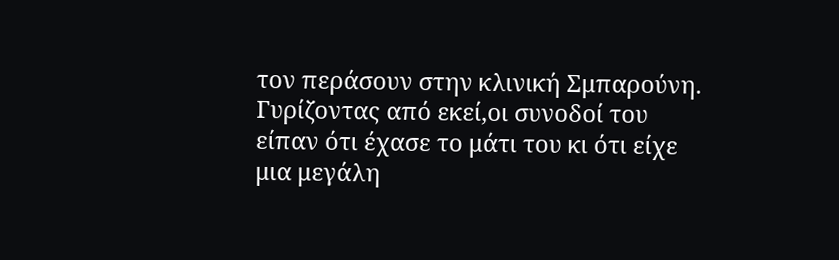τον περάσουν στην κλινική Σμπαρούνη. Γυρίζοντας από εκεί,οι συνοδοί του είπαν ότι έχασε το μάτι του κι ότι είχε μια μεγάλη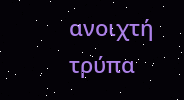ανοιχτή τρύπα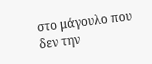στο μάγουλο που δεν την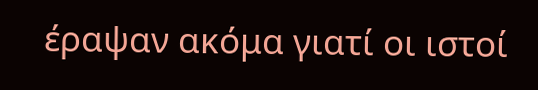έραψαν ακόμα γιατί οι ιστοί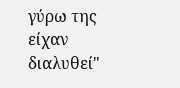γύρω της είχαν διαλυθεί"